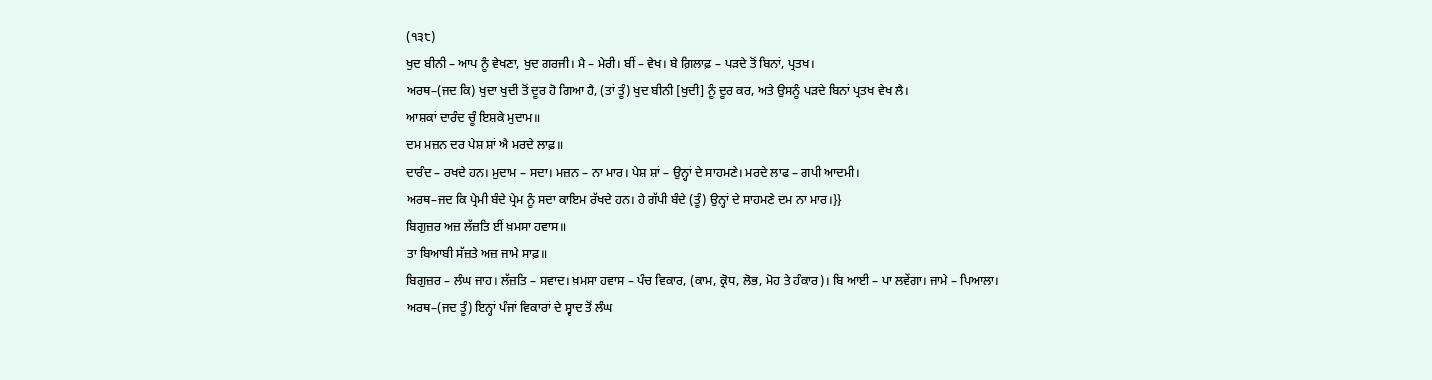(੧੩੮)
ਖੁਦ ਬੀਨੀ – ਆਪ ਨੂੰ ਵੇਖਣਾ, ਖੁਦ ਗਰਜੀ। ਮੈ – ਮੇਰੀ। ਬੀਂ – ਵੇਖ। ਬੇ ਗ਼ਿਲਾਫ਼ – ਪੜਦੇ ਤੋਂ ਬਿਨਾਂ, ਪ੍ਰਤਖ।
ਅਰਥ–(ਜਦ ਕਿ) ਖੁਦਾ ਖੁਦੀ ਤੋਂ ਦੂਰ ਹੋ ਗਿਆ ਹੈ, (ਤਾਂ ਤੂੰ) ਖੁਦ ਬੀਨੀ [ਖੁਦੀ] ਨੂੰ ਦੂਰ ਕਰ, ਅਤੇ ਉਸਨੂੰ ਪੜਦੇ ਬਿਨਾਂ ਪ੍ਰਤਖ ਵੇਖ ਲੈ।
ਆਸ਼ਕਾਂ ਦਾਰੰਦ ਚੂੰ ਇਸ਼ਕੇ ਮੁਦਾਮ॥
ਦਮ ਮਜ਼ਨ ਦਰ ਪੇਸ਼ ਸ਼ਾਂ ਐ ਮਰਦੇ ਲਾਫ਼॥
ਦਾਰੰਦ – ਰਖਦੇ ਹਨ। ਮੁਦਾਮ – ਸਦਾ। ਮਜ਼ਨ – ਨਾ ਮਾਰ। ਪੇਸ਼ ਸ਼ਾਂ – ਉਨ੍ਹਾਂ ਦੇ ਸਾਹਮਣੇ। ਮਰਦੇ ਲਾਫ – ਗਪੀ ਆਦਮੀ।
ਅਰਥ–ਜਦ ਕਿ ਪ੍ਰੇਮੀ ਬੰਦੇ ਪ੍ਰੇਮ ਨੂੰ ਸਦਾ ਕਾਇਮ ਰੱਖਦੇ ਹਨ। ਹੇ ਗੱਪੀ ਬੰਦੇ (ਤੂੰ) ਉਨ੍ਹਾਂ ਦੇ ਸਾਹਮਣੇ ਦਮ ਨਾ ਮਾਰ।}}
ਬਿਗੁਜ਼ਰ ਅਜ਼ ਲੱਜ਼ਤਿ ਈਂ ਖ਼ਮਸਾ ਹਵਾਸ॥
ਤਾ ਬਿਆਬੀ ਸੱਜ਼ਤੇ ਅਜ਼ ਜਾਮੇ ਸਾਫ਼॥
ਬਿਗੁਜ਼ਰ – ਲੰਘ ਜਾਹ। ਲੱਜ਼ਤਿ – ਸਵਾਦ। ਖ਼ਮਸਾ ਹਵਾਸ – ਪੰਚ ਵਿਕਾਰ, (ਕਾਮ, ਕ੍ਰੋਧ, ਲੋਭ, ਮੋਹ ਤੇ ਹੰਕਾਰ)। ਬਿ ਆਈ – ਪਾ ਲਵੇਂਗਾ। ਜਾਮੇ – ਪਿਆਲਾ।
ਅਰਥ–(ਜਦ ਤੂੰ) ਇਨ੍ਹਾਂ ਪੰਜਾਂ ਵਿਕਾਰਾਂ ਦੇ ਸ੍ਵਾਦ ਤੋਂ ਲੰਘ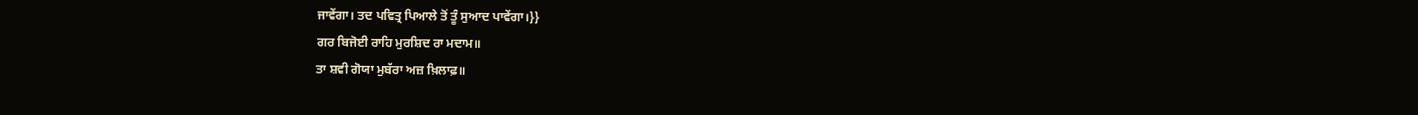ਜਾਵੇਂਗਾ। ਤਦ ਪਵਿਤ੍ਰ ਪਿਆਲੇ ਤੋਂ ਤੂੰ ਸੁਆਦ ਪਾਵੇਂਗਾ।}}
ਗਰ ਬਿਜੋਈ ਰਾਹਿ ਮੁਰਸ਼ਿਦ ਰਾ ਮਦਾਮ॥
ਤਾ ਸ਼ਵੀ ਗੋਯਾ ਮੁਬੱਰਾ ਅਜ਼ ਖ਼ਿਲਾਫ਼॥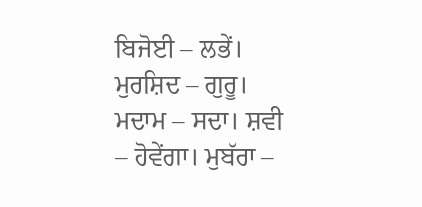ਬਿਜੋਈ – ਲਭੇਂ। ਮੁਰਸ਼ਿਦ – ਗੁਰੂ। ਮਦਾਮ – ਸਦਾ। ਸ਼ਵੀ – ਹੋਵੇਂਗਾ। ਮੁਬੱਰਾ –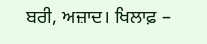ਬਰੀ, ਅਜ਼ਾਦ। ਖਿਲਾਫ਼ –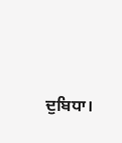ਦੁਬਿਧਾ।